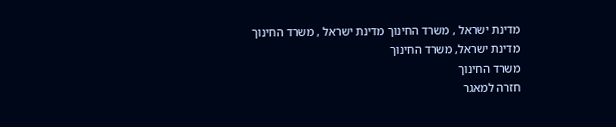מדינת ישראל , משרד החינוך מדינת ישראל , משרד החינוך
מדינת ישראל, משרד החינוך
משרד החינוך
חזרה למאגר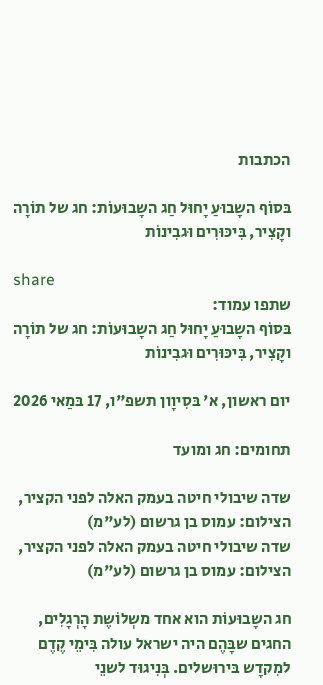הכתבות

בּסוֹף השָבוּעַ יָחוּל חַג השָבוּעוֹת: חג של תוֹרָה וקָצִיר, בִּיכּוּרִים וּגבִינוֹת

share
שתפו עמוד:
בּסוֹף השָבוּעַ יָחוּל חַג השָבוּעוֹת: חג של תוֹרָה וקָצִיר, בִּיכּוּרִים וּגבִינוֹת

יום ראשון, א' בּסִיוָון תשפ"ו, 17 בּמַאי 2026

תחומים: חג ומועד

שדה שיבולי חיטה בעמק האלה לפני הקציר, הצילום: עמוס בן גרשום (לע"מ)
שדה שיבולי חיטה בעמק האלה לפני הקציר, הצילום: עמוס בן גרשום (לע"מ)

חג השָבוּעוֹת הוא אחד משְלוֹשֶת הָרְגָלִים, החגים שבָּהֶם היה ישראל עולה בִּימֵי קֶדֶם למִקדָש בּירוּשלים. בְּנִיגוּד לשנֵי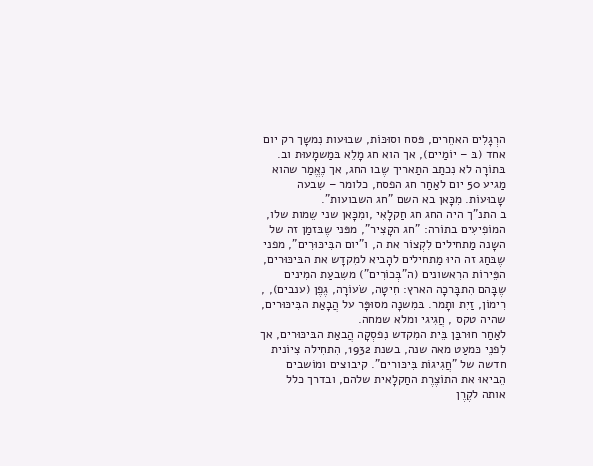הרְגָלִים האחֵרים, פּסח וסוּכּוֹת, שבוּעות נִמשָך רק יום אחד (בּ – יוֹמַיים), אך הוא חג מָלֵא בּמַשמָעוּת וב.
בּתוֹרָה לא נִכתַב התַאריך שֶבו החג, אך נֶאֱמַר שהוא מַגיע 50 יום לאַחַר חג הפסח, כלומר – שִבעה שָבוּעוֹת. מִכָּאן בא השם "חג השבועות".
ב התנ"ך היה החג חג חַקלָאִי ,ומִכָּאן שני שֵמות שלו, המוֹפִיעִים בתוֹרה: "חג הקָצִיר", מפּני שֶבּזמַן זה של השָנה מַתחילים לִקְצוֹר את ה, ו"יום הבִּיכּוּרִים", מפני שֶבּחַג זה היוּ מַתחילים להָביא למִקדָש את הבּיכּוּרים, הפֵּירוֹת הרִאשונים (ה"בְּכוֹרִים") משִבעַת המִינים שֶבָּהם הִתבָּרכָה הארץ: חִיטָה, שׂעוֹרָה, גֶפֶן (ענבים), , רִימוֹן, זַיִת ותָמר. בּמִשנָה מסוּפָּר על הֲבָאַת הבִּיכּוּרים, שהיה טקס , חֲגִיגי ומלא שמחה.
לאַחַר חוּרבַּן בֵּית המִקדש נִפסְקָה הֲבאַת הבּיכּוּרים, אך לִפנֵי כּמעַט מאה שנה, בשנת 1932, הִתחִילה צִיוֹנית חדשה של "חֲגִיגוֹת בִּיכּורים". קיבוצים ומוֹשבים הֵביאוּ את התוֹצֶרֶת החַקלָאית שלהם, ובדרך כלל אותה לקֶרֶן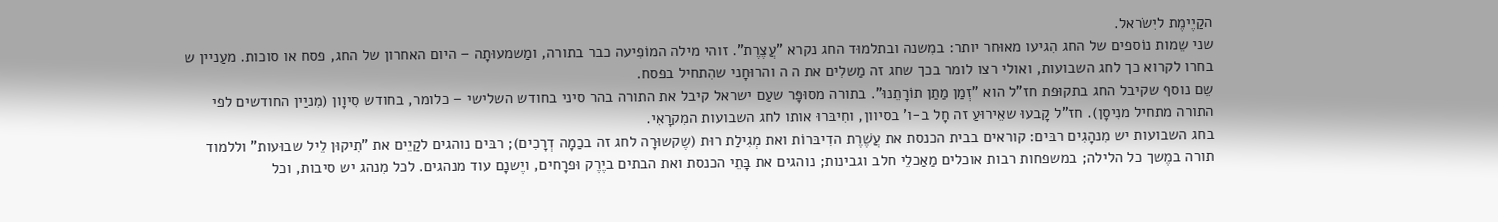הקַיֶימֶת ליִשׂראל.
שני שֵמות נוֹספים של החג הִגיעו מאוּחר יותר: במִשנה ובתלמוּד החג נקרא "עֲצֶרֶת". זוהי מילה המוֹפִיעה כבר בתורה, ומַשמעוּתָה – היום האחרון של החג, פסח או סוכות. מעַניין ש בחרו לקרוא כך לחג השבועות, ואולי רצו לומר בכך שחג זה מַשלִים את ה ה והרוּחָני שהִתחיל בפסח.
שֵם נוסף שקיבל החג בתקוּפת חז"ל הוא "זְמַן מַתַן תוֹרָתֵנוּ". בתורה מסוּפָּר שעַם ישראל קיבל את התורה בהר סיני בחודש השלישי – כלומר, בחודש סִיוָון (מִניַין החודשים לפי התורה מתחיל מנִיסָן). חז"ל קָבעוּ שאֵירוּעַ זה חָל ב-ו' בסיוון, וחִיבּרוּ אותו לחג השבועות המִקרָאִי.
בחג השבועות יש מִנהָגִים רבּים: קוראים בבית הכנסת את עֲשֶׁרֶת הדִיבּרוֹת ואת מְגִילַת רוּת (שֶקשוּרָה לחג זה בכַמָה דְרָכִים); רבּים נוהגים לקַיֵים את "תִיקוּן לֵיל שבוּעות" וללמוד תורה במֶשך כל הלילה; במשפחות רבות אוכלים מַאַכלֵי חלב וגבינות; נוהגים את בָּתֵי הכנסת ואת הבתים ביֶרֶק וּפרָחים, ויֶשנָם עוד מנהגים. לכל מִנהג יש סיבות, וכל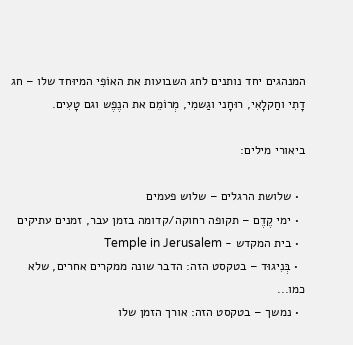המנהגים יחד נותנים לחג השבועות את האוֹפִי המיוּחד שלו – חג דָתִי וחַקלָאִי, רוּחָני וגַשמִי, מְרוֹמֵם את הנֶפֶש וגם טָעִים.

ביאורי מילים:

  • שלושת הרגלים – שלוש פעמים
  • ימי קֶדֶם – תקופה רחוקה/קדומה בזמן עבר, זמנים עתיקים
  • בית המקדש - Temple in Jerusalem
  • בְּנִיגוּד – בטקסט הזה: הדבר שונה ממקרים אחרים, שלא כמו...
  • נמשך – בטקסט הזה: אורך הזמן שלו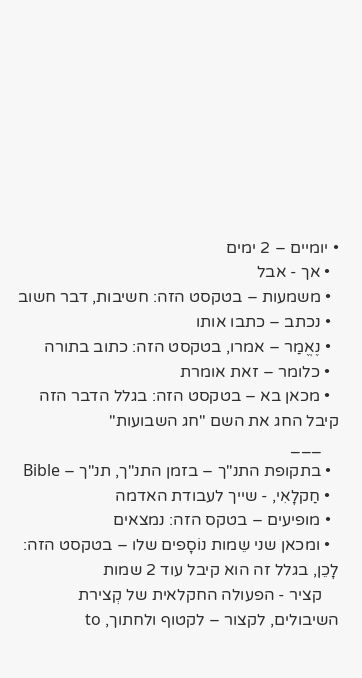• יומיים – 2 ימים
  • אך - אבל
  • משמעות – בטקסט הזה: חשיבות, דבר חשוב
  • נכתב – כתבו אותו
  • נֶאֱמַר – אמרו, בטקסט הזה: כתוב בתורה
  • כלומר – זאת אומרת
  • מכאן בא – בטקסט הזה: בגלל הדבר הזה קיבל החג את השם "חג השבועות"
    ___
  • בתקופת התנ"ך – בזמן התנ"ך, תנ"ך – Bible
  • חַקלָאִי, - שייך לעבודת האדמה
  • מופיעים – בטקס הזה: נמצאים
  • ומכאן שני שֵמות נוֹסָפים שלו – בטקסט הזה: לָכֵן, בגלל זה הוא קיבל עוד 2 שמות
    קציר - הפעולה החקלאית של קְצירת השיבולים, לקצור – לקטוף ולחתוך, to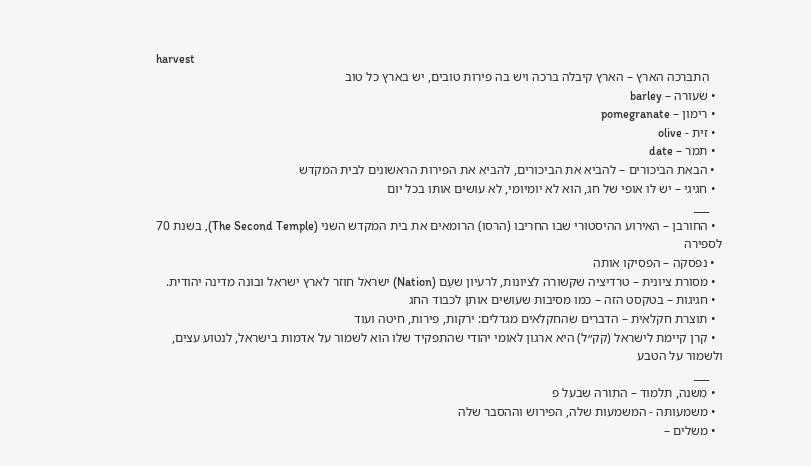harvest
    הִתבּרכה הארץ – הארץ קיבלה ברכה ויש בה פירות טובים, יש בארץ כל טוב
  • שׂעורה – barley
  • רימון – pomegranate
  • זית - olive
  • תמר – date
  • הבאת הביכורים – להביא את הביכורים, להביא את הפירות הראשונים לבית המקדש
  • חגיגי – יש לו אופי של חג, הוא לא יומיומי, לא עושים אותו בכל יום
    ___
  • החורבן – האירוע ההיסטורי שבו החריבו (הרסו) הרומאים את בית המקדש השני (The Second Temple), בשנת 70 לספירה
  • נפסקה – הפסיקו אותה
  • מסורת ציונית – טרדיציה שקשורה לציונות, לרעיון שעַם (Nation) ישראל חוזר לארץ ישראל ובונה מדינה יהודית.
  • חגיגות – בטקסט הזה – כמו מסיבות שעושים אותן לכבוד החג
  • תוצרת חקלאית – הדברים שהחקלאים מגדלים: ירקות, פירות, חיטה ועוד
  • קרן קיימת לישראל (קק״ל) היא ארגון לאומי יהודי שהתפקיד שלו הוא לשמור על אדמות בישראל, לנטוע עצים, ולשמור על הטבע
    ___
  • מִשנה, תלמוד – התורה שבעל פ
  • משמעותה - המשמעות שלה, הפירוש וההסבר שלה
  • משלים –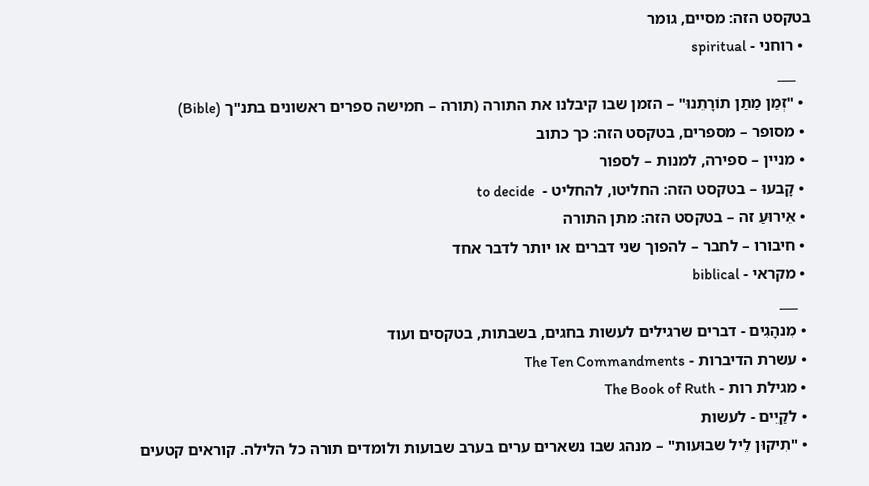בטקסט הזה: מסיים, גומר
  • רוחני - spiritual
    ___
  • "זְמַן מַתַן תוֹרָתֵנוּ" – הזמן שבו קיבלנו את התורה (תורה – חמישה ספרים ראשונים בתנ"ך (Bible)
  • מסופר – מספרים, בטקסט הזה: כך כתוב
  • מניין – ספירה, למנות – לספור
  • קָבעוּ – בטקסט הזה: החליטו, להחליט -  to decide
  • אֵירוּעַ זה – בטקסט הזה: מתן התורה
  • חיבורו – לחבר – להפוך שני דברים או יותר לדבר אחד
  • מקראי - biblical
    ___
  • מִנהָגִים - דברים שרגילים לעשות בחגים, בשבתות, בטקסים ועוד
  • עשרת הדיברות - The Ten Commandments
  • מגילת רות - The Book of Ruth
  • לקַיֵים - לעשות
  • "תִיקוּן לֵיל שבוּעות" – מנהג שבו נשארים ערים בערב שבועות ולומדים תורה כל הלילה. קוראים קטעים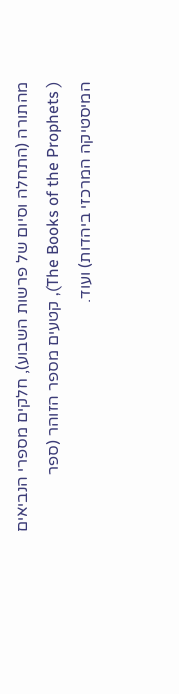מהתורה (התחלה וסיום של פרשות השבוע), חלקים מספרי הנביאים ( The Books of the Prophets), קטעים מספר הזוהר (ספר המיסטיקה המרכזי ביהדות) ועוד.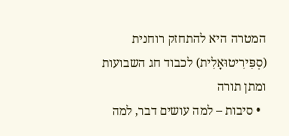המטרה היא להתחזק רוחנית (סְפִּירִיטוּאָלִית) לכבוד חג השבועות ומתן תורה
  • סיבות – למה עושים דבר, למה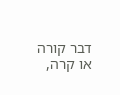דבר קורה או קרה,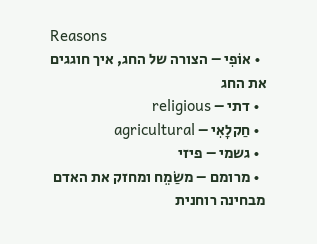Reasons
  • אוֹפִי – הצורה של החג, איך חוגגים את החג
  • דתי – religious
  • חַקלָאִי – agricultural
  • גשמי – פיזי
  • מרומם – משַׂמֵח ומחזק את האדם מבחינה רוחנית